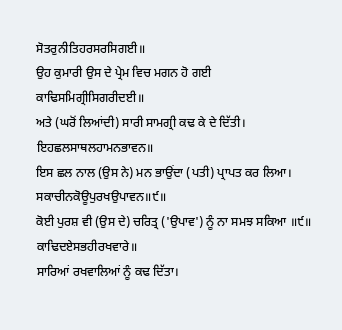ਸੋਤਰੁਨੀਤਿਹਰਸਰਸਿਗਈ॥
ਉਹ ਕੁਮਾਰੀ ਉਸ ਦੇ ਪ੍ਰੇਮ ਵਿਚ ਮਗਨ ਹੋ ਗਈ
ਕਾਢਿਸਮਿਗ੍ਰੀਸਿਗਰੀਦਈ॥
ਅਤੇ (ਘਰੋਂ ਲਿਆਂਦੀ) ਸਾਰੀ ਸਾਮਗ੍ਰੀ ਕਢ ਕੇ ਦੇ ਦਿੱਤੀ।
ਇਹਛਲਸਾਥਲਹਾਮਨਭਾਵਨ॥
ਇਸ ਛਲ ਨਾਲ (ਉਸ ਨੇ) ਮਨ ਭਾਉਂਦਾ (ਪਤੀ) ਪ੍ਰਾਪਤ ਕਰ ਲਿਆ।
ਸਕਾਚੀਨਕੋਊਪੁਰਖਉਪਾਵਨ॥੯॥
ਕੋਈ ਪੁਰਸ਼ ਵੀ (ਉਸ ਦੇ) ਚਰਿਤ੍ਰ ('ਉਪਾਵ') ਨੂੰ ਨਾ ਸਮਝ ਸਕਿਆ ॥੯॥
ਕਾਢਿਦਏਸਭਹੀਰਖਵਾਰੇ॥
ਸਾਰਿਆਂ ਰਖਵਾਲਿਆਂ ਨੂੰ ਕਢ ਦਿੱਤਾ।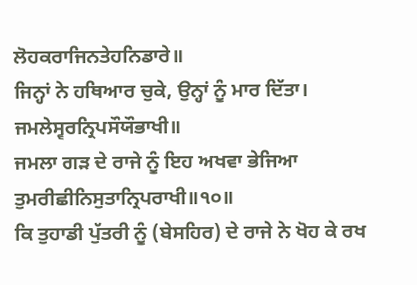ਲੋਹਕਰਾਜਿਨਤੇਹਨਿਡਾਰੇ॥
ਜਿਨ੍ਹਾਂ ਨੇ ਹਥਿਆਰ ਚੁਕੇ, ਉਨ੍ਹਾਂ ਨੂੰ ਮਾਰ ਦਿੱਤਾ।
ਜਮਲੇਸ੍ਵਰਨ੍ਰਿਪਸੌਯੌਭਾਖੀ॥
ਜਮਲਾ ਗੜ ਦੇ ਰਾਜੇ ਨੂੰ ਇਹ ਅਖਵਾ ਭੇਜਿਆ
ਤੁਮਰੀਛੀਨਿਸੁਤਾਨ੍ਰਿਪਰਾਖੀ॥੧੦॥
ਕਿ ਤੁਹਾਡੀ ਪੁੱਤਰੀ ਨੂੰ (ਬੇਸਹਿਰ) ਦੇ ਰਾਜੇ ਨੇ ਖੋਹ ਕੇ ਰਖ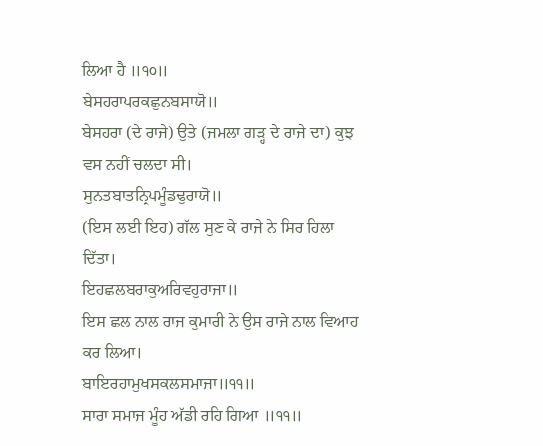ਲਿਆ ਹੈ ॥੧੦॥
ਬੇਸਹਰਾਪਰਕਛੁਨਬਸਾਯੋ॥
ਬੇਸਹਰਾ (ਦੇ ਰਾਜੇ) ਉਤੇ (ਜਮਲਾ ਗੜ੍ਹ ਦੇ ਰਾਜੇ ਦਾ) ਕੁਝ ਵਸ ਨਹੀਂ ਚਲਦਾ ਸੀ।
ਸੁਨਤਬਾਤਨ੍ਰਿਪਮੂੰਡਢੁਰਾਯੋ॥
(ਇਸ ਲਈ ਇਹ) ਗੱਲ ਸੁਣ ਕੇ ਰਾਜੇ ਨੇ ਸਿਰ ਹਿਲਾ ਦਿੱਤਾ।
ਇਹਛਲਬਰਾਕੁਅਰਿਵਹੁਰਾਜਾ॥
ਇਸ ਛਲ ਨਾਲ ਰਾਜ ਕੁਮਾਰੀ ਨੇ ਉਸ ਰਾਜੇ ਨਾਲ ਵਿਆਹ ਕਰ ਲਿਆ।
ਬਾਇਰਹਾਮੁਖਸਕਲਸਮਾਜਾ॥੧੧॥
ਸਾਰਾ ਸਮਾਜ ਮੂੰਹ ਅੱਡੀ ਰਹਿ ਗਿਆ ॥੧੧॥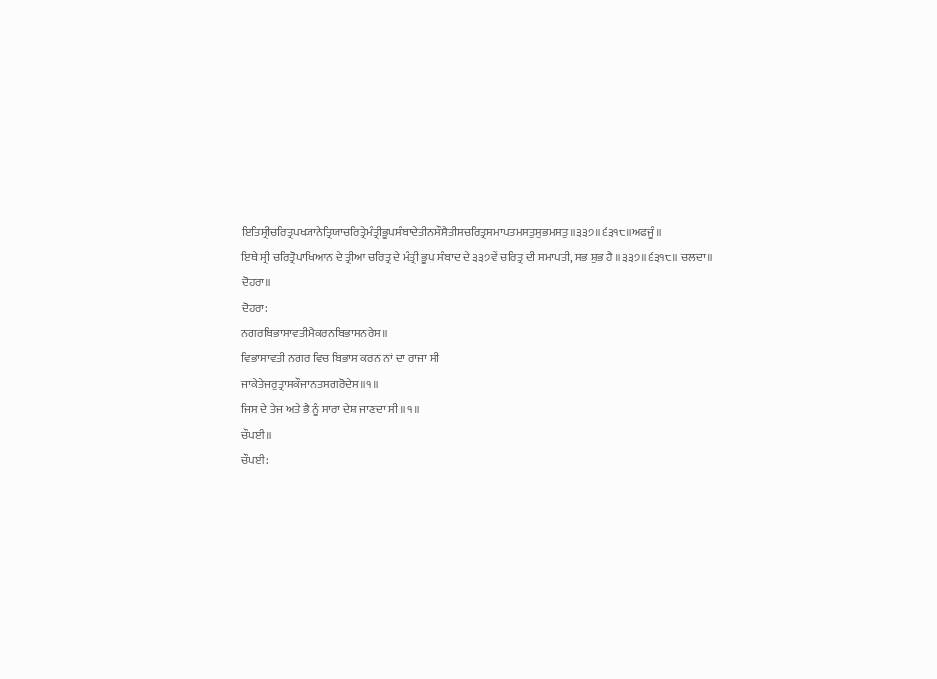ਇਤਿਸ੍ਰੀਚਰਿਤ੍ਰਪਖ੍ਯਾਨੇਤ੍ਰਿਯਾਚਰਿਤ੍ਰੇਮੰਤ੍ਰੀਭੂਪਸੰਬਾਦੇਤੀਨਸੌਸੈਤੀਸਚਰਿਤ੍ਰਸਮਾਪਤਮਸਤੁਸੁਭਮਸਤੁ॥੩੩੭॥੬੩੧੮॥ਅਫਜੂੰ॥
ਇਥੇ ਸ੍ਰੀ ਚਰਿਤ੍ਰੋਪਾਖਿਆਨ ਦੇ ਤ੍ਰੀਆ ਚਰਿਤ੍ਰ ਦੇ ਮੰਤ੍ਰੀ ਭੂਪ ਸੰਬਾਦ ਦੇ ੩੩੭ਵੇਂ ਚਰਿਤ੍ਰ ਦੀ ਸਮਾਪਤੀ, ਸਭ ਸ਼ੁਭ ਹੈ ॥੩੩੭॥੬੩੧੮॥ ਚਲਦਾ॥
ਦੋਹਰਾ॥
ਦੋਹਰਾ:
ਨਗਰਬਿਭਾਸਾਵਤੀਮੈਕਰਨਬਿਭਾਸਨਰੇਸ॥
ਵਿਭਾਸਾਵਤੀ ਨਗਰ ਵਿਚ ਬਿਭਾਸ ਕਰਨ ਨਾਂ ਦਾ ਰਾਜਾ ਸੀ
ਜਾਕੇਤੇਜਰੁਤ੍ਰਾਸਕੌਜਾਨਤਸਗਰੋਦੇਸ॥੧॥
ਜਿਸ ਦੇ ਤੇਜ ਅਤੇ ਭੈ ਨੂੰ ਸਾਰਾ ਦੇਸ਼ ਜਾਣਦਾ ਸੀ ॥੧॥
ਚੌਪਈ॥
ਚੌਪਈ: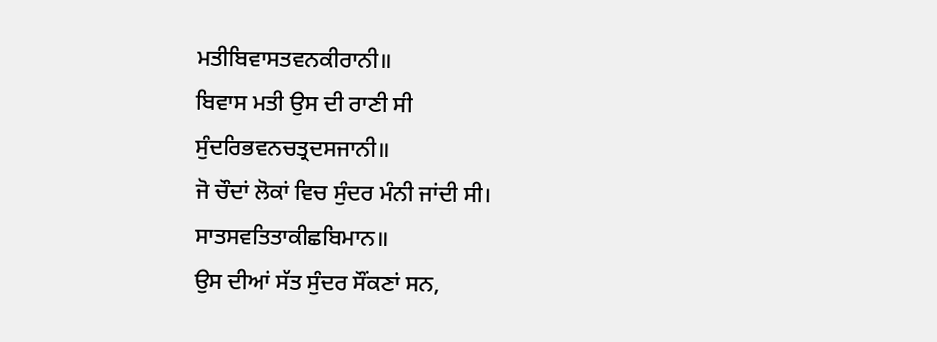ਮਤੀਬਿਵਾਸਤਵਨਕੀਰਾਨੀ॥
ਬਿਵਾਸ ਮਤੀ ਉਸ ਦੀ ਰਾਣੀ ਸੀ
ਸੁੰਦਰਿਭਵਨਚਤ੍ਰਦਸਜਾਨੀ॥
ਜੋ ਚੌਦਾਂ ਲੋਕਾਂ ਵਿਚ ਸੁੰਦਰ ਮੰਨੀ ਜਾਂਦੀ ਸੀ।
ਸਾਤਸਵਤਿਤਾਕੀਛਬਿਮਾਨ॥
ਉਸ ਦੀਆਂ ਸੱਤ ਸੁੰਦਰ ਸੌਂਕਣਾਂ ਸਨ,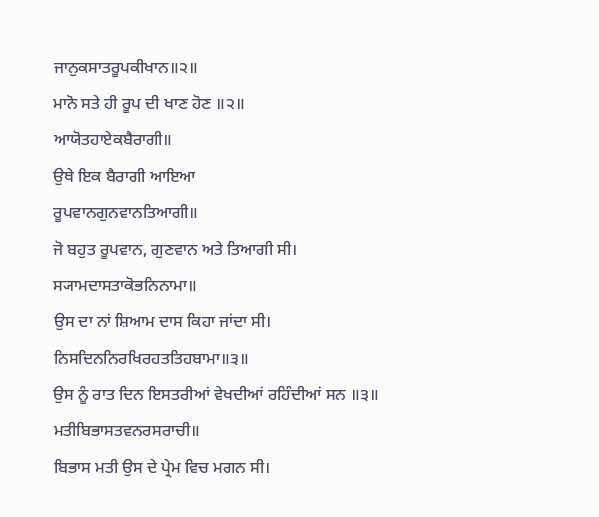ਜਾਨੁਕਸਾਤਰੂਪਕੀਖਾਨ॥੨॥
ਮਾਨੋ ਸਤੇ ਹੀ ਰੂਪ ਦੀ ਖਾਣ ਹੋਣ ॥੨॥
ਆਯੋਤਹਾਏਕਬੈਰਾਗੀ॥
ਉਥੇ ਇਕ ਬੈਰਾਗੀ ਆਇਆ
ਰੂਪਵਾਨਗੁਨਵਾਨਤਿਆਗੀ॥
ਜੋ ਬਹੁਤ ਰੂਪਵਾਨ, ਗੁਣਵਾਨ ਅਤੇ ਤਿਆਗੀ ਸੀ।
ਸ੍ਯਾਮਦਾਸਤਾਕੋਭਨਿਨਾਮਾ॥
ਉਸ ਦਾ ਨਾਂ ਸ਼ਿਆਮ ਦਾਸ ਕਿਹਾ ਜਾਂਦਾ ਸੀ।
ਨਿਸਦਿਨਨਿਰਖਿਰਹਤਤਿਹਬਾਮਾ॥੩॥
ਉਸ ਨੂੰ ਰਾਤ ਦਿਨ ਇਸਤਰੀਆਂ ਵੇਖਦੀਆਂ ਰਹਿੰਦੀਆਂ ਸਨ ॥੩॥
ਮਤੀਬਿਭਾਸਤਵਨਰਸਰਾਚੀ॥
ਬਿਭਾਸ ਮਤੀ ਉਸ ਦੇ ਪ੍ਰੇਮ ਵਿਚ ਮਗਨ ਸੀ।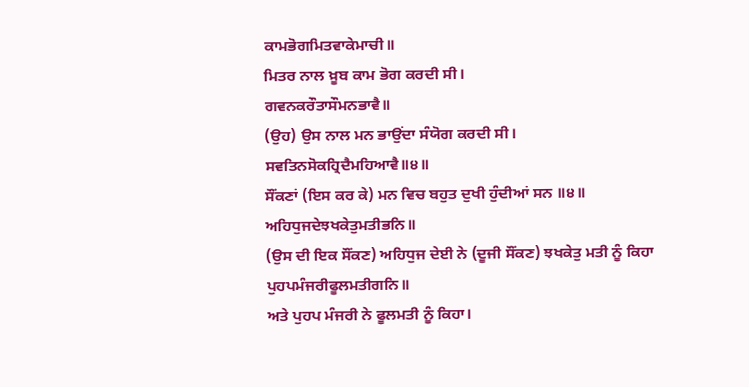ਕਾਮਭੋਗਮਿਤਵਾਕੇਮਾਚੀ॥
ਮਿਤਰ ਨਾਲ ਖ਼ੂਬ ਕਾਮ ਭੋਗ ਕਰਦੀ ਸੀ।
ਗਵਨਕਰੌਤਾਸੌਮਨਭਾਵੈ॥
(ਉਹ) ਉਸ ਨਾਲ ਮਨ ਭਾਉਂਦਾ ਸੰਯੋਗ ਕਰਦੀ ਸੀ।
ਸਵਤਿਨਸੋਕਹ੍ਰਿਦੈਮਹਿਆਵੈ॥੪॥
ਸੌਂਕਣਾਂ (ਇਸ ਕਰ ਕੇ) ਮਨ ਵਿਚ ਬਹੁਤ ਦੁਖੀ ਹੁੰਦੀਆਂ ਸਨ ॥੪॥
ਅਹਿਧੁਜਦੇਝਖਕੇਤੁਮਤੀਭਨਿ॥
(ਉਸ ਦੀ ਇਕ ਸੌਂਕਣ) ਅਹਿਧੁਜ ਦੇਈ ਨੇ (ਦੂਜੀ ਸੌਂਕਣ) ਝਖਕੇਤੁ ਮਤੀ ਨੂੰ ਕਿਹਾ
ਪੁਹਪਮੰਜਰੀਫੂਲਮਤੀਗਨਿ॥
ਅਤੇ ਪੁਹਪ ਮੰਜਰੀ ਨੇ ਫੂਲਮਤੀ ਨੂੰ ਕਿਹਾ।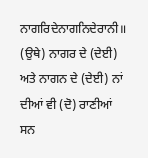ਨਾਗਰਿਦੇਨਾਗਨਿਦੇਰਾਨੀ॥
(ਉਥੇ) ਨਾਗਰ ਦੇ (ਦੇਈ) ਅਤੇ ਨਾਗਨ ਦੇ (ਦੇਈ) ਨਾਂ ਦੀਆਂ ਵੀ (ਦੋ) ਰਾਣੀਆਂ ਸਨ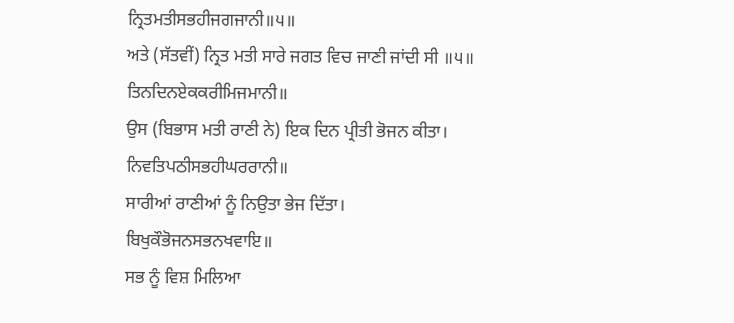ਨ੍ਰਿਤਮਤੀਸਭਹੀਜਗਜਾਨੀ॥੫॥
ਅਤੇ (ਸੱਤਵੀਂ) ਨ੍ਰਿਤ ਮਤੀ ਸਾਰੇ ਜਗਤ ਵਿਚ ਜਾਣੀ ਜਾਂਦੀ ਸੀ ॥੫॥
ਤਿਨਦਿਨਏਕਕਰੀਮਿਜਮਾਨੀ॥
ਉਸ (ਬਿਭਾਸ ਮਤੀ ਰਾਣੀ ਨੇ) ਇਕ ਦਿਨ ਪ੍ਰੀਤੀ ਭੋਜਨ ਕੀਤਾ।
ਨਿਵਤਿਪਠੀਸਭਹੀਘਰਰਾਨੀ॥
ਸਾਰੀਆਂ ਰਾਣੀਆਂ ਨੂੰ ਨਿਉਤਾ ਭੇਜ ਦਿੱਤਾ।
ਬਿਖੁਕੌਭੋਜਨਸਭਨਖਵਾਇ॥
ਸਭ ਨੂੰ ਵਿਸ਼ ਮਿਲਿਆ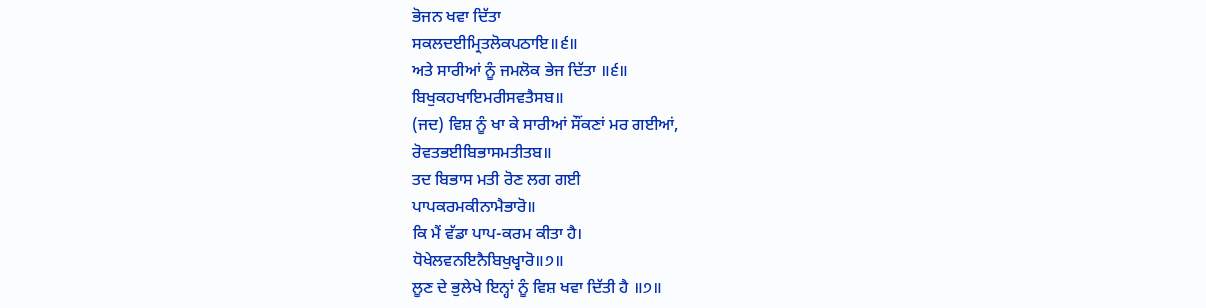ਭੋਜਨ ਖਵਾ ਦਿੱਤਾ
ਸਕਲਦਈਮ੍ਰਿਤਲੋਕਪਠਾਇ॥੬॥
ਅਤੇ ਸਾਰੀਆਂ ਨੂੰ ਜਮਲੋਕ ਭੇਜ ਦਿੱਤਾ ॥੬॥
ਬਿਖੁਕਹਖਾਇਮਰੀਸਵਤੈਸਬ॥
(ਜਦ) ਵਿਸ਼ ਨੂੰ ਖਾ ਕੇ ਸਾਰੀਆਂ ਸੌਂਕਣਾਂ ਮਰ ਗਈਆਂ,
ਰੋਵਤਭਈਬਿਭਾਸਮਤੀਤਬ॥
ਤਦ ਬਿਭਾਸ ਮਤੀ ਰੋਣ ਲਗ ਗਈ
ਪਾਪਕਰਮਕੀਨਾਮੈਭਾਰੋ॥
ਕਿ ਮੈਂ ਵੱਡਾ ਪਾਪ-ਕਰਮ ਕੀਤਾ ਹੈ।
ਧੋਖੇਲਵਨਇਨੈਬਿਖੁਖ੍ਵਾਰੋ॥੭॥
ਲੂਣ ਦੇ ਭੁਲੇਖੇ ਇਨ੍ਹਾਂ ਨੂੰ ਵਿਸ਼ ਖਵਾ ਦਿੱਤੀ ਹੈ ॥੭॥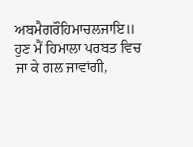ਅਬਮੈਗਰੌਹਿਮਾਚਲਜਾਇ॥
ਹੁਣ ਮੈਂ ਹਿਮਾਲਾ ਪਰਬਤ ਵਿਚ ਜਾ ਕੇ ਗਲ ਜਾਵਾਂਗੀ,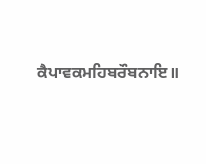ਕੈਪਾਵਕਮਹਿਬਰੌਬਨਾਇ॥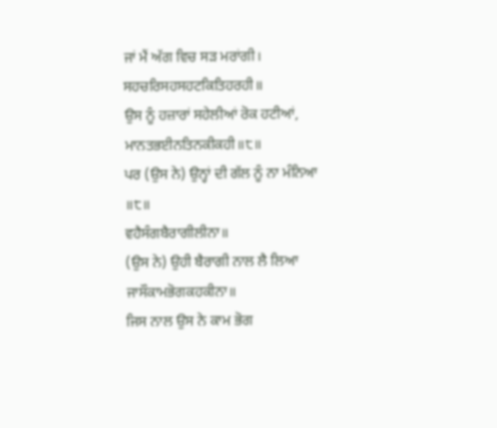ਜਾਂ ਮੈਂ ਅੱਗ ਵਿਚ ਸੜ ਮਰਾਂਗੀ।
ਸਹਚਰਿਸਹਸਹਟਕਿਤਿਹਰਹੀ॥
ਉਸ ਨੂੰ ਹਜ਼ਾਰਾਂ ਸਹੇਲੀਆਂ ਰੋਕ ਹਟੀਆਂ,
ਮਾਨਤਭਈਨਤਿਨਕੀਕਹੀ॥੮॥
ਪਰ (ਉਸ ਨੇ) ਉਨ੍ਹਾਂ ਦੀ ਗੱਲ ਨੂੰ ਨਾ ਮੰਨਿਆ ॥੮॥
ਵਹੈਸੰਗਬੈਰਾਗੀਲੀਨਾ॥
(ਉਸ ਨੇ) ਉਹੀ ਬੈਰਾਗੀ ਨਾਲ ਲੈ ਲਿਆ
ਜਾਸੌਕਾਮਭੋਗਕਹਕੀਨਾ॥
ਜਿਸ ਨਾਲ ਉਸ ਨੇ ਕਾਮ ਭੋਗ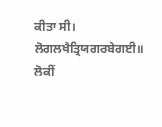ਕੀਤਾ ਸੀ।
ਲੋਗਲਖੈਤ੍ਰਿਯਗਰਬੇਗਈ॥
ਲੋਕੀਂ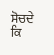ਸੋਚਦੇ ਕਿ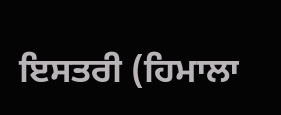ਇਸਤਰੀ (ਹਿਮਾਲਾ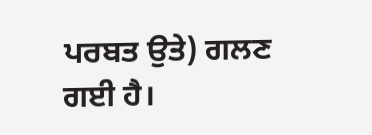ਪਰਬਤ ਉਤੇ) ਗਲਣ ਗਈ ਹੈ।